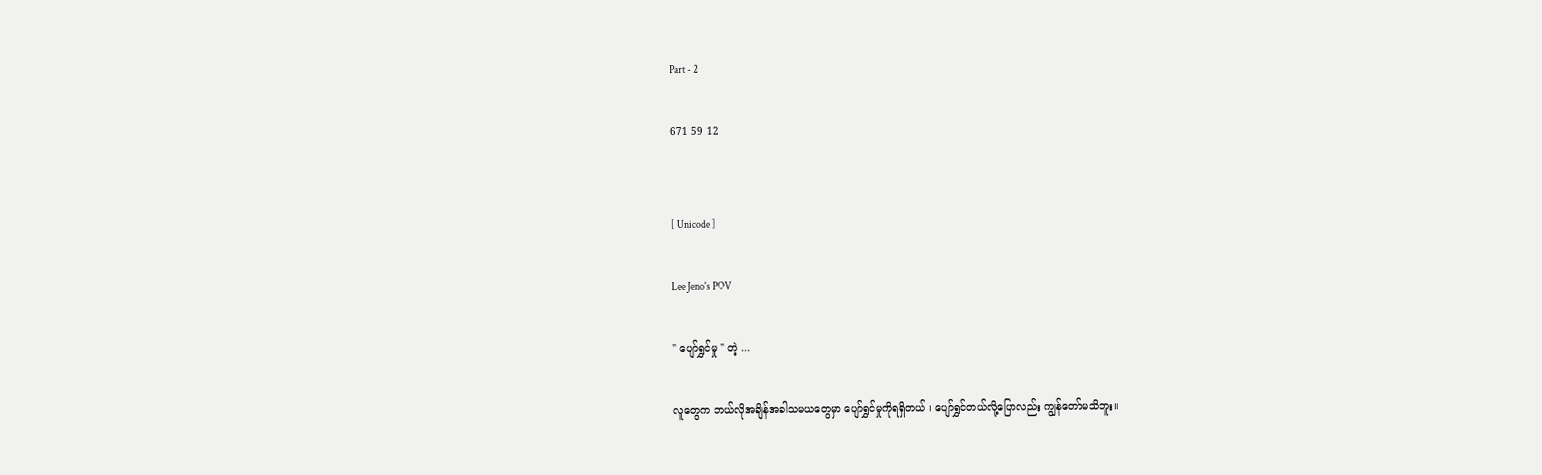Part - 2

671 59 12


[ Unicode ]

Lee Jeno's POV

" ပျော်ရွှင်မှု " တဲ့ ...

လူတွေက ဘယ်လိုအချိန်အခါသမယတွေမှာ ပျော်ရွှင်မှုကိုရရှိတယ် ၊ ပျော်ရွှင်တယ်လို့ပြောလည်း ကျွန်တော်မသိဘူး။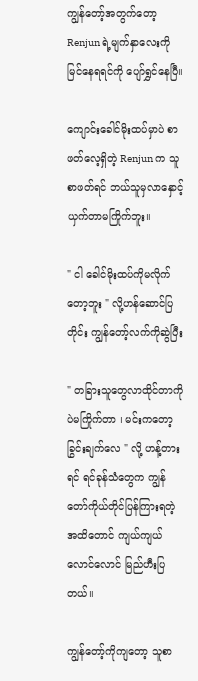ကျွန်တော့်အတွက်တော့ Renjun ရဲ့မျက်နှာလေးကိုမြင်နေရရင်ကို ပျော်ရွှင်နေပြီ။

ကျောင်းခေါင်မိုးထပ်မှာပဲ စာဖတ်လေ့ရှိတဲ့ Renjun က သူစာဖတ်ရင် ဘယ်သူမှလာနှောင့်ယှက်တာမကြိုက်ဘူး။

" ငါ ခေါင်မိုးထပ်ကိုမလိုက်တော့ဘူး " လို့ဟန်ဆောင်ပြတိုင်း ကျွန်တော့်လက်ကိုဆွဲပြီး

" တခြားသူတွေလာထိုင်တာကိုပဲမကြိုက်တာ ၊ မင်းကတော့ခြွင်းချက်လေ " လို့ ဟန့်တားရင် ရင်ခုန်သံတွေက ကျွန်တော်ကိုယ်တိုင်ပြန်ကြားရတဲ့အထိတောင် ကျယ်ကျယ်လောင်လောင် မြည်ဟီးပြတယ်။

ကျွန်တော့်ကိုကျတော့ သူစာ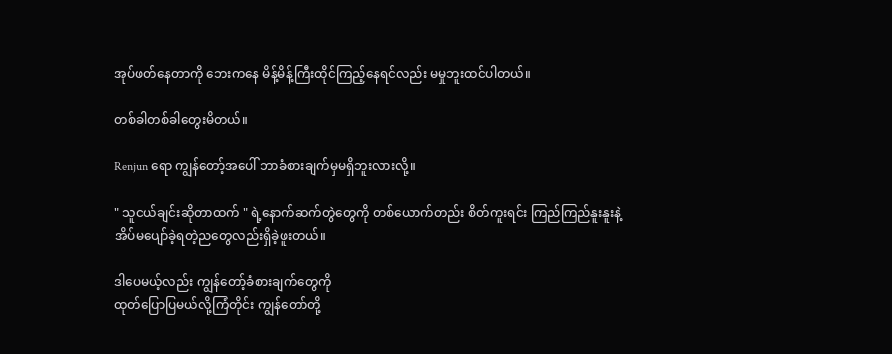အုပ်ဖတ်နေတာကို ဘေးကနေ မိန့်မိန့်ကြီးထိုင်ကြည့်နေရင်လည်း မမှုဘူးထင်ပါတယ်။

တစ်ခါတစ်ခါတွေးမိတယ်။

Renjun ရော ကျွန်တော့်အပေါ် ဘာခံစားချက်မှမရှိဘူးလားလို့။

" သူငယ်ချင်းဆိုတာထက် " ရဲ့နောက်ဆက်တွဲတွေကို တစ်ယောက်တည်း စိတ်ကူးရင်း ကြည်ကြည်နူးနူးနဲ့ အိပ်မပျော်ခဲ့ရတဲ့ညတွေလည်းရှိခဲ့ဖူးတယ်။

ဒါပေမယ့်လည်း ကျွန်တော့်ခံစားချက်တွေကို
ထုတ်ပြောပြမယ်လို့ကြံတိုင်း ကျွန်တော်တို့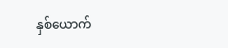နှစ်ယောက်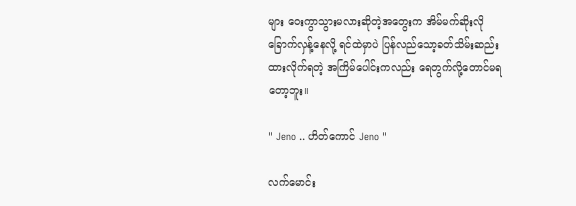များ ဝေးကွာသွားမလားဆိုတဲ့အတွေးက အိမ်မက်ဆိုးလိုခြောက်လှန့်နေလို့ ရင်ထဲမှာပဲ ပြန်လည်သော့ခတ်သိမ်းဆည်းထားလိုက်ရတဲ့ အကြိမ်ပေါင်းကလည်း ရေတွက်လို့တောင်မရတော့ဘူး။

" Jeno .. ဟိတ်ကောင် Jeno "

လက်မောင်း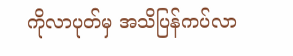ကိုလာပုတ်မှ အသိပြန်ကပ်လာ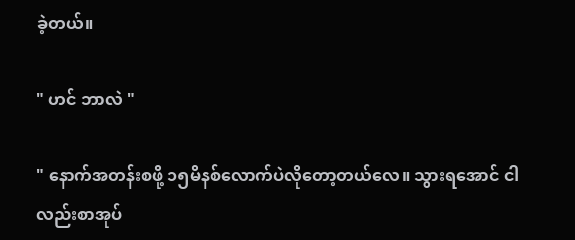ခဲ့တယ်။

" ဟင် ဘာလဲ "

" နောက်အတန်းစဖို့ ၁၅မိနစ်လောက်ပဲလိုတော့တယ်လေ။ သွားရအောင် ငါလည်းစာအုပ်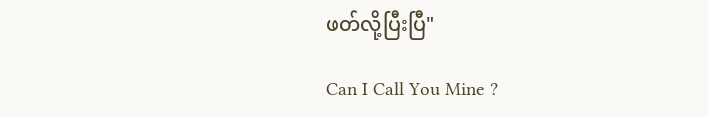ဖတ်လို့ပြီးပြီ"

Can I Call You Mine ?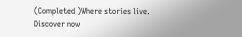(Completed )Where stories live. Discover now